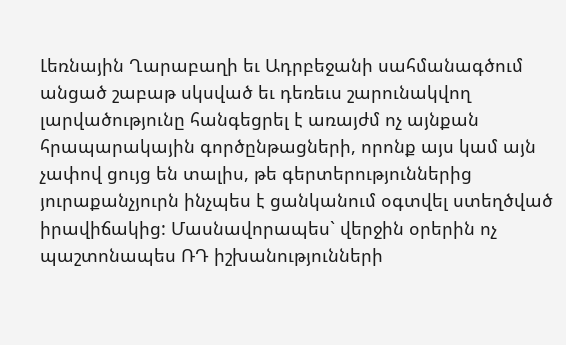Լեռնային Ղարաբաղի եւ Ադրբեջանի սահմանագծում անցած շաբաթ սկսված եւ դեռեւս շարունակվող լարվածությունը հանգեցրել է առայժմ ոչ այնքան հրապարակային գործընթացների, որոնք այս կամ այն չափով ցույց են տալիս, թե գերտերություններից յուրաքանչյուրն ինչպես է ցանկանում օգտվել ստեղծված իրավիճակից: Մասնավորապես` վերջին օրերին ոչ պաշտոնապես ՌԴ իշխանությունների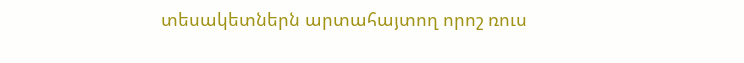տեսակետներն արտահայտող որոշ ռուս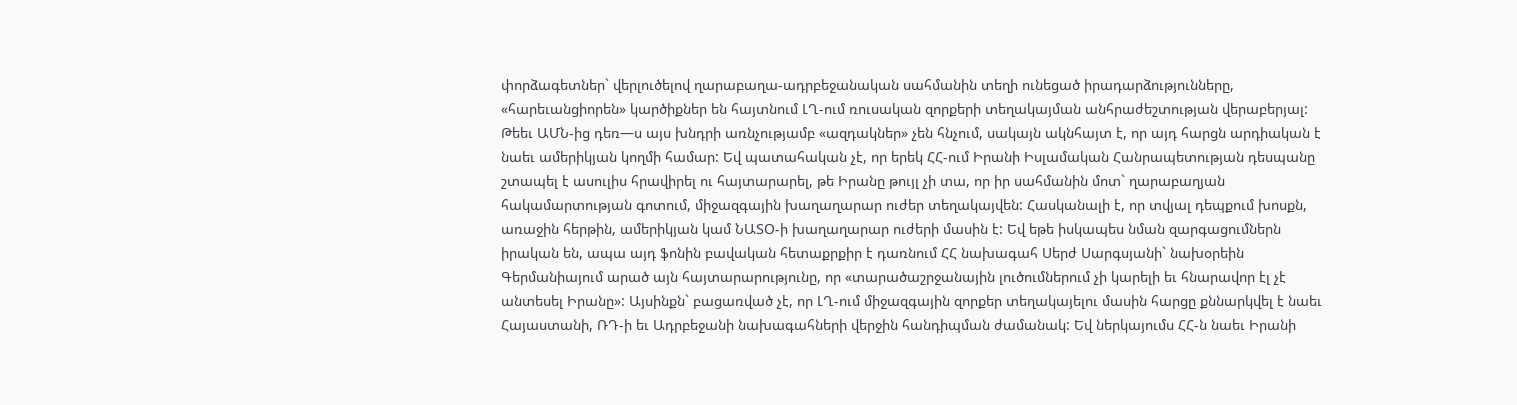փորձագետներ` վերլուծելով ղարաբաղա-ադրբեջանական սահմանին տեղի ունեցած իրադարձությունները, «հարեւանցիորեն» կարծիքներ են հայտնում ԼՂ-ում ռուսական զորքերի տեղակայման անհրաժեշտության վերաբերյալ: Թեեւ ԱՄՆ-ից դեռ—ս այս խնդրի առնչությամբ «ազդակներ» չեն հնչում, սակայն ակնհայտ է, որ այդ հարցն արդիական է նաեւ ամերիկյան կողմի համար: Եվ պատահական չէ, որ երեկ ՀՀ-ում Իրանի Իսլամական Հանրապետության դեսպանը շտապել է ասուլիս հրավիրել ու հայտարարել, թե Իրանը թույլ չի տա, որ իր սահմանին մոտ` ղարաբաղյան հակամարտության գոտում, միջազգային խաղաղարար ուժեր տեղակայվեն: Հասկանալի է, որ տվյալ դեպքում խոսքն, առաջին հերթին, ամերիկյան կամ ՆԱՏՕ-ի խաղաղարար ուժերի մասին է: Եվ եթե իսկապես նման զարգացումներն իրական են, ապա այդ ֆոնին բավական հետաքրքիր է դառնում ՀՀ նախագահ Սերժ Սարգսյանի` նախօրեին Գերմանիայում արած այն հայտարարությունը, որ «տարածաշրջանային լուծումներում չի կարելի եւ հնարավոր էլ չէ անտեսել Իրանը»: Այսինքն` բացառված չէ, որ ԼՂ-ում միջազգային զորքեր տեղակայելու մասին հարցը քննարկվել է նաեւ Հայաստանի, ՌԴ-ի եւ Ադրբեջանի նախագահների վերջին հանդիպման ժամանակ: Եվ ներկայումս ՀՀ-ն նաեւ Իրանի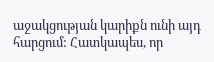աջակցության կարիքն ունի այդ հարցում: Հատկապես, որ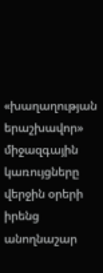«խաղաղության երաշխավոր» միջազգային կառույցները վերջին օրերի իրենց անողնաշար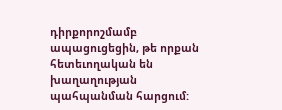դիրքորոշմամբ ապացուցեցին, թե որքան հետեւողական են խաղաղության պահպանման հարցում: